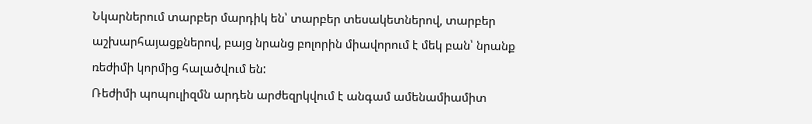Նկարներում տարբեր մարդիկ են՝ տարբեր տեսակետներով, տարբեր աշխարհայացքներով, բայց նրանց բոլորին միավորում է մեկ բան՝ նրանք ռեժիմի կորմից հալածվում են:
Ռեժիմի պոպուլիզմն արդեն արժեզրկվում է անգամ ամենամիամիտ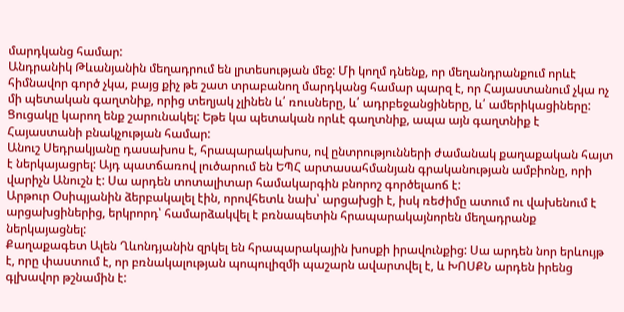մարդկանց համար:
Անդրանիկ Թևանյանին մեղադրում են լրտեսության մեջ: Մի կողմ դնենք, որ մեղանդրանքում որևէ հիմնավոր գործ չկա, բայց քիչ թե շատ տրաբանող մարդկանց համար պարզ է, որ Հայաստանում չկա ոչ մի պետական գաղտնիք, որից տեղյակ չլինեն և՛ ռուսները, և՛ ադրբեջանցիները, և՛ ամերիկացիները: Ցուցակը կարող ենք շարունակել: Եթե կա պետական որևէ գաղտնիք, ապա այն գաղտնիք է Հայաստանի բնակչության համար:
Անուշ Սեդրակյանը դասախոս է, հրապարակախոս, ով ընտրությունների ժամանակ քաղաքական հայտ է ներկայացրել: Այդ պատճառով լուծարում են ԵՊՀ արտասահմանյան գրականության ամբիոնը, որի վարիչն Անուշն է: Սա արդեն տոտալիտար համակարգին բնորոշ գործելաոճ է:
Արթուր Օսիպյանին ձերբակալել էին, որովհետև նախ՝ արցախցի է, իսկ ռեժիմը ատում ու վախենում է արցախցիներից, երկրորդ՝ համարձակվել է բռնապետին հրապարակայնորեն մեղադրանք ներկայացնել:
Քաղաքագետ Ալեն Ղևոնդյանին զրկել են հրապարակային խոսքի իրավունքից: Սա արդեն նոր երևույթ է, որը փաստում է, որ բռնակալության պոպուլիզմի պաշարն ավարտվել է, և ԽՈՍՔՆ արդեն իրենց գլխավոր թշնամին է: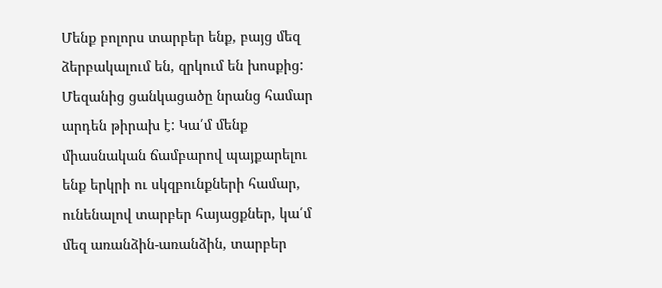Մենք բոլորս տարբեր ենք, բայց մեզ ձերբակալում են, զրկում են խոսքից: Մեզանից ցանկացածը նրանց համար արդեն թիրախ է: Կա՛մ մենք միասնական ճամբարով պայքարելու ենք երկրի ու սկզբունքների համար, ունենալով տարբեր հայացքներ, կա՛մ մեզ առանձին-առանձին, տարբեր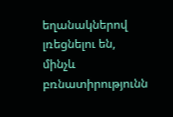եղանակներով լռեցնելու են, մինչև բռնատիրությունն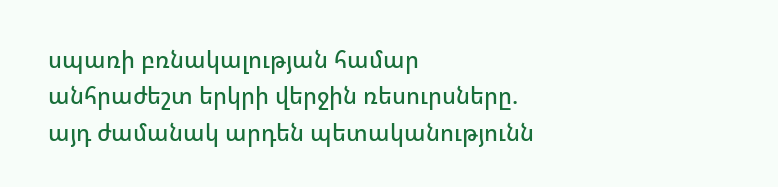սպառի բռնակալության համար անհրաժեշտ երկրի վերջին ռեսուրսները. այդ ժամանակ արդեն պետականությունն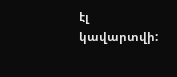էլ կավարտվի: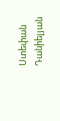Ստեփան Դանիելյան